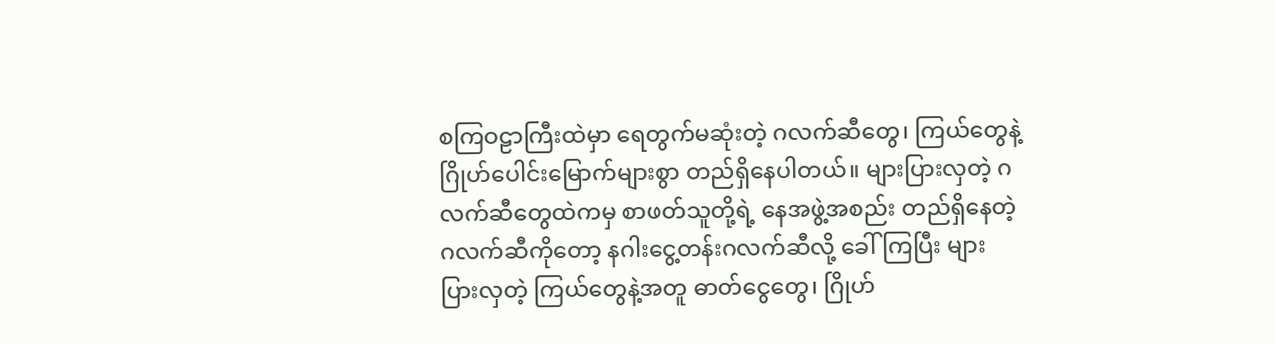စကြဝဠာကြီးထဲမှာ ရေတွက်မဆုံးတဲ့ ဂလက်ဆီတွေ၊ ကြယ်တွေနဲ့ ဂြိုဟ်ပေါင်းမြောက်များစွာ တည်ရှိနေပါတယ်။ များပြားလှတဲ့ ဂလက်ဆီတွေထဲကမှ စာဖတ်သူတို့ရဲ့ နေအဖွဲ့အစည်း တည်ရှိနေတဲ့ ဂလက်ဆီကိုတော့ နဂါးငွေ့တန်းဂလက်ဆီလို့ ခေါ်ကြပြီး များပြားလှတဲ့ ကြယ်တွေနဲ့အတူ ဓာတ်ငွေတွေ၊ ဂြိုဟ်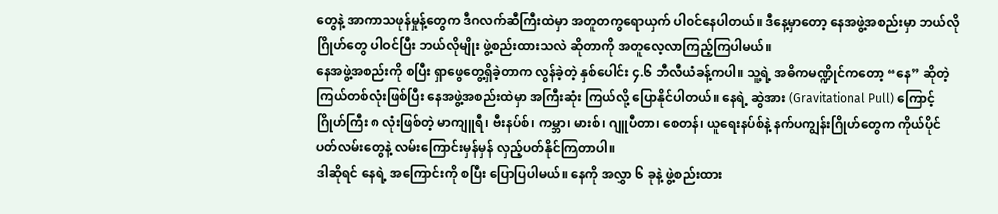တွေနဲ့ အာကာသဖုန်မှုန့်တွေက ဒီဂလက်ဆီကြီးထဲမှာ အတူတကွရောယှက် ပါ၀င်နေပါတယ်။ ဒီနေ့မှာတော့ နေအဖွဲ့အစည်းမှာ ဘယ်လိုဂြိုဟ်တွေ ပါဝင်ပြီး ဘယ်လိုမျိုး ဖွဲ့စည်းထားသလဲ ဆိုတာကို အတူလေ့လာကြည့်ကြပါမယ်။
နေအဖွဲ့အစည်းကို စပြီး ရှာဖွေတွေ့ရှိခဲ့တာက လွန်ခဲ့တဲ့ နှစ်ပေါင်း ၄.၆ ဘီလီယံခန့်ကပါ။ သူ့ရဲ့ အဓိကမဏ္ဍိုင်ကတော့ “နေ” ဆိုတဲ့ ကြယ်တစ်လုံးဖြစ်ပြီး နေအဖွဲ့အစည်းထဲမှာ အကြီးဆုံး ကြယ်လို့ ပြောနိုင်ပါတယ်။ နေရဲ့ ဆွဲအား (Gravitational Pull) ကြောင့် ဂြိုဟ်ကြီး ၈ လုံးဖြစ်တဲ့ မာကျူရီ၊ ဗီးနပ်စ်၊ ကမ္ဘာ၊ မားစ်၊ ဂျူပီတာ၊ စေတန်၊ ယူရေးနပ်စ်နဲ့ နက်ပကျွန်းဂြိုဟ်တွေက ကိုယ်ပိုင်ပတ်လမ်းတွေနဲ့ လမ်းကြောင်းမှန်မှန် လှည့်ပတ်နိုင်ကြတာပါ။
ဒါဆိုရင် နေရဲ့ အကြောင်းကို စပြီး ပြောပြပါမယ်။ နေကို အလွှာ ၆ ခုနဲ့ ဖွဲ့စည်းထား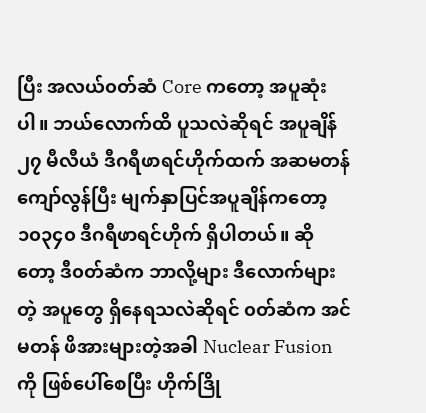ပြီး အလယ်၀တ်ဆံ Core ကတော့ အပူဆုံးပါ။ ဘယ်လောက်ထိ ပူသလဲဆိုရင် အပူချိန် ၂၇ မီလီယံ ဒီဂရီဖာရင်ဟိုက်ထက် အဆမတန် ကျော်လွန်ပြီး မျက်နှာပြင်အပူချိန်ကတော့ ၁၀၃၄၀ ဒီဂရီဖာရင်ဟိုက် ရှိပါတယ်။ ဆိုတော့ ဒီ၀တ်ဆံက ဘာလို့များ ဒီလောက်များတဲ့ အပူတွေ ရှိနေရသလဲဆိုရင် ၀တ်ဆံက အင်မတန် ဖိအားများတဲ့အခါ Nuclear Fusion ကို ဖြစ်ပေါ်စေပြီး ဟိုက်ဒြို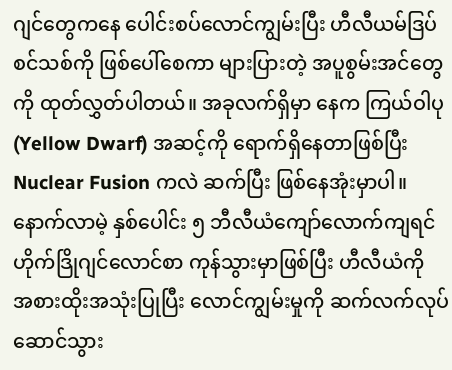ဂျင်တွေကနေ ပေါင်းစပ်လောင်ကျွမ်းပြီး ဟီလီယမ်ဒြပ်စင်သစ်ကို ဖြစ်ပေါ်စေကာ များပြားတဲ့ အပူစွမ်းအင်တွေကို ထုတ်လွှတ်ပါတယ်။ အခုလက်ရှိမှာ နေက ကြယ်ဝါပု (Yellow Dwarf) အဆင့်ကို ရောက်ရှိနေတာဖြစ်ပြီး Nuclear Fusion ကလဲ ဆက်ပြီး ဖြစ်နေအုံးမှာပါ။ နောက်လာမဲ့ နှစ်ပေါင်း ၅ ဘီလီယံကျော်လောက်ကျရင် ဟိုက်ဒြိုဂျင်လောင်စာ ကုန်သွားမှာဖြစ်ပြီး ဟီလီယံကို အစားထိုးအသုံးပြုပြီး လောင်ကျွမ်းမှုကို ဆက်လက်လုပ်ဆောင်သွား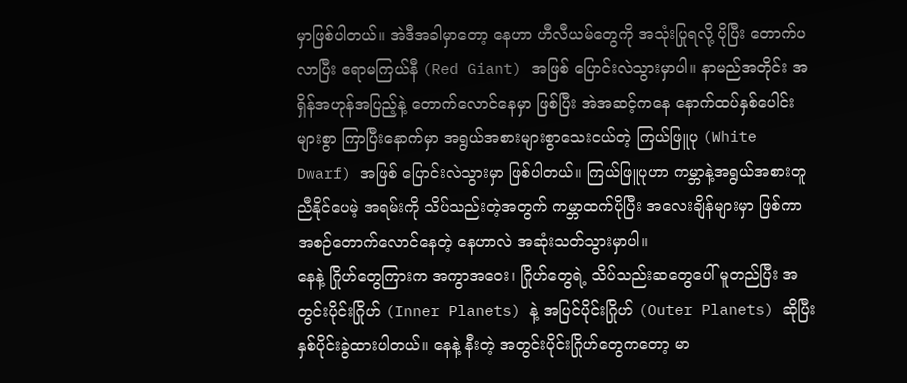မှာဖြစ်ပါတယ်။ အဲဒီအခါမှာတော့ နေဟာ ဟီလီယမ်တွေကို အသုံးပြုရလို့ ပိုပြီး တောက်ပလာပြီး ဧရာမကြယ်နီ (Red Giant) အဖြစ် ပြောင်းလဲသွားမှာပါ။ နာမည်အတိုင်း အရှိန်အဟုန်အပြည့်နဲ့ တောက်လောင်နေမှာ ဖြစ်ပြီး အဲအဆင့်ကနေ နောက်ထပ်နှစ်ပေါင်းများစွာ ကြာပြီးနောက်မှာ အရွယ်အစားများစွာသေးငယ်တဲ့ ကြယ်ဖြူပု (White Dwarf) အဖြစ် ပြောင်းလဲသွားမှာ ဖြစ်ပါတယ်။ ကြယ်ဖြူပုဟာ ကမ္ဘာနဲ့အရွယ်အစားတူညီနိုင်ပေမဲ့ အရမ်းကို သိပ်သည်းတဲ့အတွက် ကမ္ဘာထက်ပိုပြီး အလေးချိန်များမှာ ဖြစ်ကာ အစဉ်တောက်လောင်နေတဲ့ နေဟာလဲ အဆုံးသတ်သွားမှာပါ။
နေနဲ့ ဂြိုဟ်တွေကြားက အကွာအဝေး၊ ဂြိုဟ်တွေရဲ့ သိပ်သည်းဆတွေပေါ် မူတည်ပြီး အတွင်းပိုင်းဂြိုဟ် (Inner Planets) နဲ့ အပြင်ပိုင်းဂြိုဟ် (Outer Planets) ဆိုပြီး နှစ်ပိုင်းခွဲထားပါတယ်။ နေနဲ့ နီးတဲ့ အတွင်းပိုင်းဂြိုဟ်တွေကတော့ မာ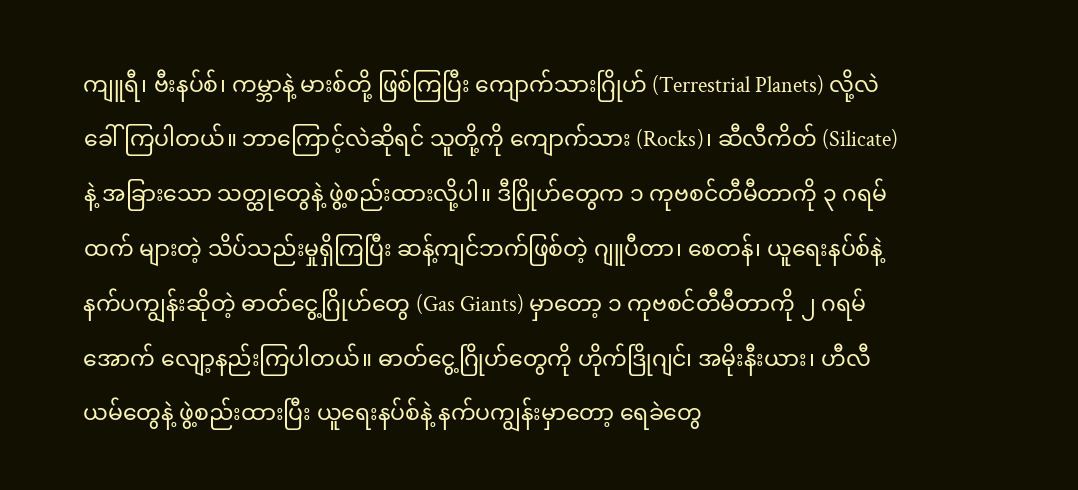ကျူရီ၊ ဗီးနပ်စ်၊ ကမ္ဘာနဲ့ မားစ်တို့ ဖြစ်ကြပြီး ကျောက်သားဂြိုဟ် (Terrestrial Planets) လို့လဲ ခေါ်ကြပါတယ်။ ဘာကြောင့်လဲဆိုရင် သူတို့ကို ကျောက်သား (Rocks)၊ ဆီလီကိတ် (Silicate) နဲ့ အခြားသော သတ္ထုတွေနဲ့ ဖွဲ့စည်းထားလို့ပါ။ ဒီဂြိုဟ်တွေက ၁ ကုဗစင်တီမီတာကို ၃ ဂရမ်ထက် များတဲ့ သိပ်သည်းမှုရှိကြပြီး ဆန့်ကျင်ဘက်ဖြစ်တဲ့ ဂျူပီတာ၊ စေတန်၊ ယူရေးနပ်စ်နဲ့ နက်ပကျွန်းဆိုတဲ့ ဓာတ်ငွေ့ဂြိုဟ်တွေ (Gas Giants) မှာတော့ ၁ ကုဗစင်တီမီတာကို ၂ ဂရမ်အောက် လျော့နည်းကြပါတယ်။ ဓာတ်ငွေ့ဂြိုဟ်တွေကို ဟိုက်ဒြိုဂျင်၊ အမိုးနီးယား၊ ဟီလီယမ်တွေနဲ့ ဖွဲ့စည်းထားပြီး ယူရေးနပ်စ်နဲ့ နက်ပကျွန်းမှာတော့ ရေခဲတွေ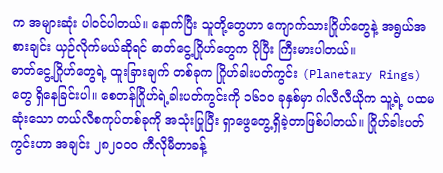က အများဆုံး ပါ၀င်ပါတယ်။ နောက်ပြီး သူတို့တွေဟာ ကျောက်သားဂြိုဟ်တွေနဲ့ အရွယ်အစားချင်း ယှဉ်လိုက်မယ်ဆိုရင် ဓာတ်ငွေ့ဂြိုဟ်တွေက ပိုပြီး ကြီးမားပါတယ်။
ဓာတ်ငွေ့ဂြိုဟ်တွေရဲ့ ထူးခြားချက် တစ်ခုက ဂြိုဟ်ခါးပတ်ကွင်း (Planetary Rings) တွေ ရှိနေခြင်းပါ။ စေတန်ဂြိုဟ်ရဲ့ခါးပတ်ကွင်းကို ၁၆၁၀ ခုနှစ်မှာ ဂါလီလီယိုက သူ့ရဲ့ ပထမဆုံးသော တယ်လီစကုပ်တစ်ခုကို အသုံးပြုပြီး ရှာဖွေတွေ့ရှိခဲ့တာဖြစ်ပါတယ်။ ဂြိုဟ်ခါးပတ်ကွင်းဟာ အချင်း ၂၈၂၀၀၀ ကီလိုမီတာခန့်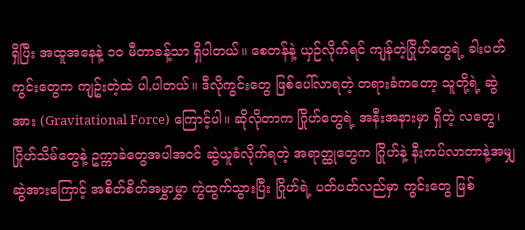ရှိပြီး အထူအနေနဲ့ ၁၀ မီတာခန့်သာ ရှိပါတယ်။ စေတန်နဲ့ ယှဉ်လိုက်ရင် ကျန်တဲ့ဂြိုဟ်တွေရဲ့ ခါးပတ်ကွင်းတွေက ကျဥ်းတဲ့ထဲ ပါ,ပါတယ်။ ဒီလိုကွင်းတွေ ဖြစ်ပေါ်လာရတဲ့ တရားခံကတော့ သူတို့ရဲ့ ဆွဲအား (Gravitational Force) ကြောင့်ပါ။ ဆိုလိုတာက ဂြိုဟ်တွေရဲ့ အနီးအနားမှာ ရှိတဲ့ လတွေ၊ ဂြိုဟ်သိမ်တွေနဲ့ ဥက္ကာခဲတွေအပါအ၀င် ဆွဲယူခံလိုက်ရတဲ့ အရာတ္ထုတွေက ဂြိုဟ်နဲ့ နီးကပ်လာတာနဲ့အမျှ ဆွဲအားကြောင့် အစိတ်စိတ်အမွှာမွှာ ကွဲထွက်သွားပြီး ဂြိုဟ်ရဲ့ ပတ်ပတ်လည်မှာ ကွင်းတွေ ဖြစ်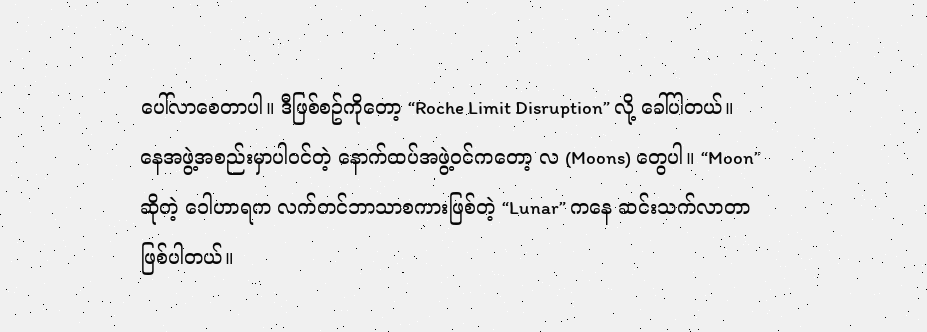ပေါ်လာစေတာပါ။ ဒီဖြစ်စဥ်ကိုတော့ “Roche Limit Disruption” လို့ ခေါ်ပါတယ်။
နေအဖွဲ့အစည်းမှာပါဝင်တဲ့ နောက်ထပ်အဖွဲ့ဝင်ကတော့ လ (Moons) တွေပါ။ “Moon” ဆိုတဲ့ ဝေါဟာရက လက်တင်ဘာသာစကားဖြစ်တဲ့ “Lunar” ကနေ ဆင်းသက်လာတာ ဖြစ်ပါတယ်။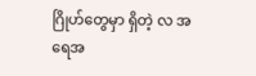ဂြိုဟ်တွေမှာ ရှိတဲ့ လ အရေအ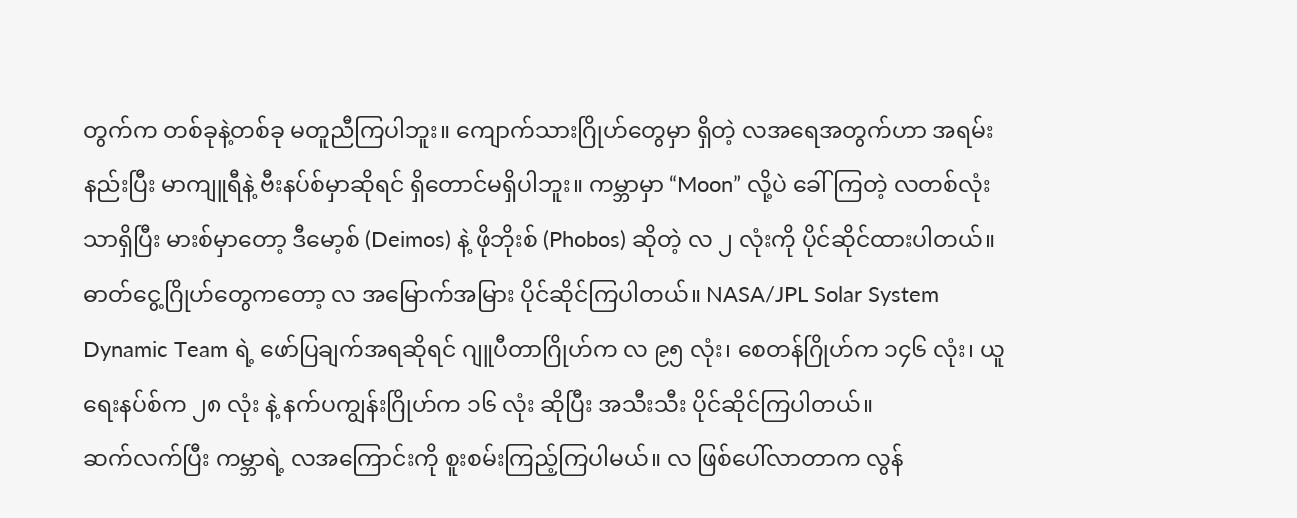တွက်က တစ်ခုနဲ့တစ်ခု မတူညီကြပါဘူး။ ကျောက်သားဂြိုဟ်တွေမှာ ရှိတဲ့ လအရေအတွက်ဟာ အရမ်းနည်းပြီး မာကျူရီနဲ့ ဗီးနပ်စ်မှာဆိုရင် ရှိတောင်မရှိပါဘူး။ ကမ္ဘာမှာ “Moon” လို့ပဲ ခေါ်ကြတဲ့ လတစ်လုံးသာရှိပြီး မားစ်မှာတော့ ဒီမော့စ် (Deimos) နဲ့ ဖိုဘိုးစ် (Phobos) ဆိုတဲ့ လ ၂ လုံးကို ပိုင်ဆိုင်ထားပါတယ်။ ဓာတ်ငွေ့ဂြိုဟ်တွေကတော့ လ အမြောက်အမြား ပိုင်ဆိုင်ကြပါတယ်။ NASA/JPL Solar System Dynamic Team ရဲ့ ဖော်ပြချက်အရဆိုရင် ဂျူပီတာဂြိုဟ်က လ ၉၅ လုံး၊ စေတန်ဂြိုဟ်က ၁၄၆ လုံး၊ ယူရေးနပ်စ်က ၂၈ လုံး နဲ့ နက်ပကျွန်းဂြိုဟ်က ၁၆ လုံး ဆိုပြီး အသီးသီး ပိုင်ဆိုင်ကြပါတယ်။
ဆက်လက်ပြီး ကမ္ဘာရဲ့ လအကြောင်းကို စူးစမ်းကြည့်ကြပါမယ်။ လ ဖြစ်ပေါ်လာတာက လွန်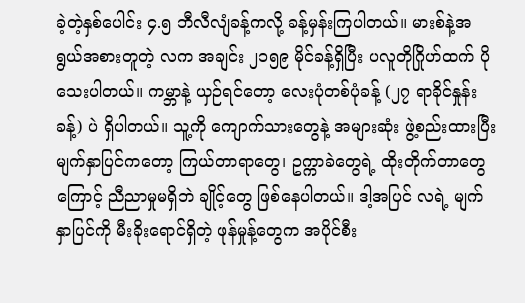ခဲ့တဲ့နှစ်ပေါင်း ၄.၅ ဘီလီလျံခန့်ကလို့ ခန့်မှန်းကြပါတယ်။ မားစ်နဲ့အရွယ်အစားတူတဲ့ လက အချင်း ၂၁၅၉ မိုင်ခန့်ရှိပြီး ပလူတိုဂြိုဟ်ထက် ပိုသေးပါတယ်။ ကမ္ဘာနဲ့ ယှဉ်ရင်တော့ လေးပုံတစ်ပုံခန့် (၂၇ ရာခိုင်နှုန်းခန့်) ပဲ ရှိပါတယ်။ သူ့ကို ကျောက်သားတွေနဲ့ အများဆုံး ဖွဲ့စည်းထားပြီး မျက်နှာပြင်ကတော့ ကြယ်တာရာတွေ၊ ဥက္ကာခဲတွေရဲ့ ထိုးတိုက်တာတွေကြောင့် ညီညာမှုမရှိဘဲ ချိုင့်တွေ ဖြစ်နေပါတယ်။ ဒါ့အပြင် လရဲ့ မျက်နှာပြင်ကို မီးခိုးရောင်ရှိတဲ့ ဖုန်မှုန့်တွေက အပိုင်စီး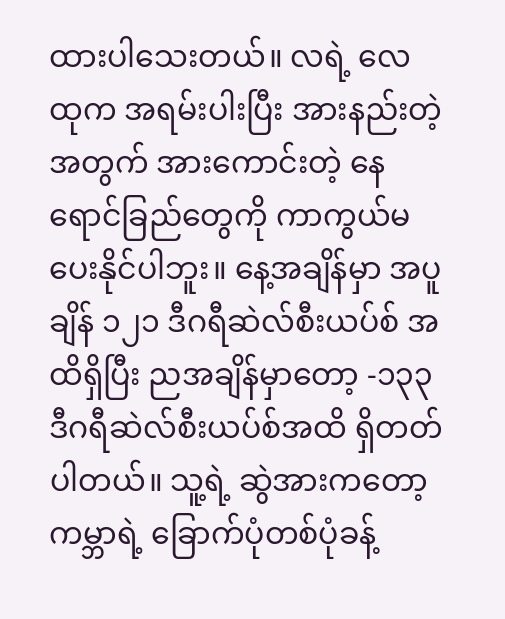ထားပါသေးတယ်။ လရဲ့ လေထုက အရမ်းပါးပြီး အားနည်းတဲ့အတွက် အားကောင်းတဲ့ နေရောင်ခြည်တွေကို ကာကွယ်မပေးနိုင်ပါဘူး။ နေ့အချိန်မှာ အပူချိန် ၁၂၁ ဒီဂရီဆဲလ်စီးယပ်စ် အထိရှိပြီး ညအချိန်မှာတော့ -၁၃၃ ဒီဂရီဆဲလ်စီးယပ်စ်အထိ ရှိတတ်ပါတယ်။ သူ့ရဲ့ ဆွဲအားကတော့ ကမ္ဘာရဲ့ ခြောက်ပုံတစ်ပုံခန့်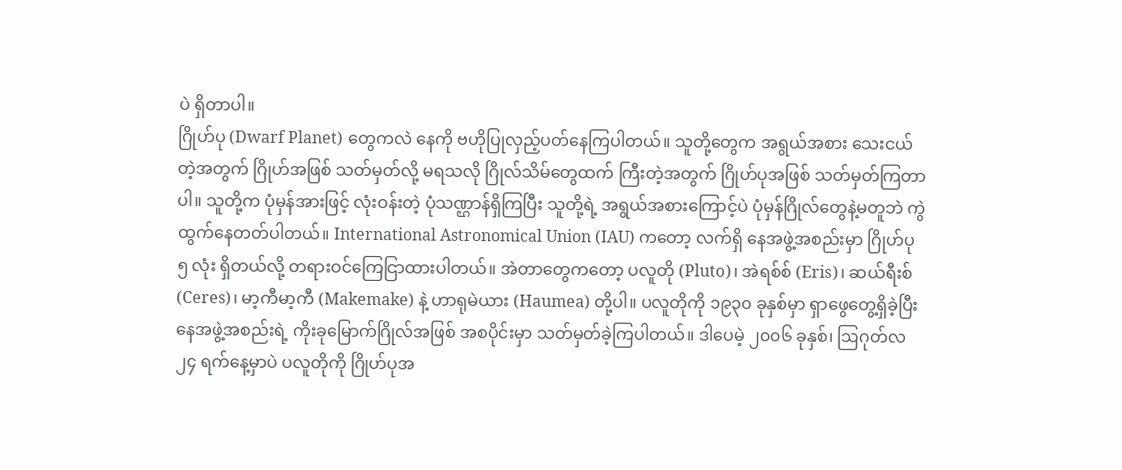ပဲ ရှိတာပါ။
ဂြိုဟ်ပု (Dwarf Planet) တွေကလဲ နေကို ဗဟိုပြုလှည့်ပတ်နေကြပါတယ်။ သူတို့တွေက အရွယ်အစား သေးငယ်တဲ့အတွက် ဂြိုဟ်အဖြစ် သတ်မှတ်လို့ မရသလို ဂြိုလ်သိမ်တွေထက် ကြီးတဲ့အတွက် ဂြိုဟ်ပုအဖြစ် သတ်မှတ်ကြတာပါ။ သူတို့က ပုံမှန်အားဖြင့် လုံးဝန်းတဲ့ ပုံသဏ္ဌာန်ရှိကြပြီး သူတို့ရဲ့ အရွယ်အစားကြောင့်ပဲ ပုံမှန်ဂြိုလ်တွေနဲ့မတူဘဲ ကွဲထွက်နေတတ်ပါတယ်။ International Astronomical Union (IAU) ကတော့ လက်ရှိ နေအဖွဲ့အစည်းမှာ ဂြိုဟ်ပု ၅ လုံး ရှိတယ်လို့ တရားဝင်ကြေငြာထားပါတယ်။ အဲတာတွေကတော့ ပလူတို (Pluto)၊ အဲရစ်စ် (Eris)၊ ဆယ်ရီးစ် (Ceres)၊ မာ့ကီမာ့ကီ (Makemake) နဲ့ ဟာရုမဲယား (Haumea) တို့ပါ။ ပလူတိုကို ၁၉၃၀ ခုနှစ်မှာ ရှာဖွေတွေ့ရှိခဲ့ပြီး နေအဖွဲ့အစည်းရဲ့ ကိုးခုမြောက်ဂြိုလ်အဖြစ် အစပိုင်းမှာ သတ်မှတ်ခဲ့ကြပါတယ်။ ဒါပေမဲ့ ၂၀၀၆ ခုနှစ်၊ ဩဂုတ်လ ၂၄ ရက်နေ့မှာပဲ ပလူတိုကို ဂြိုဟ်ပုအ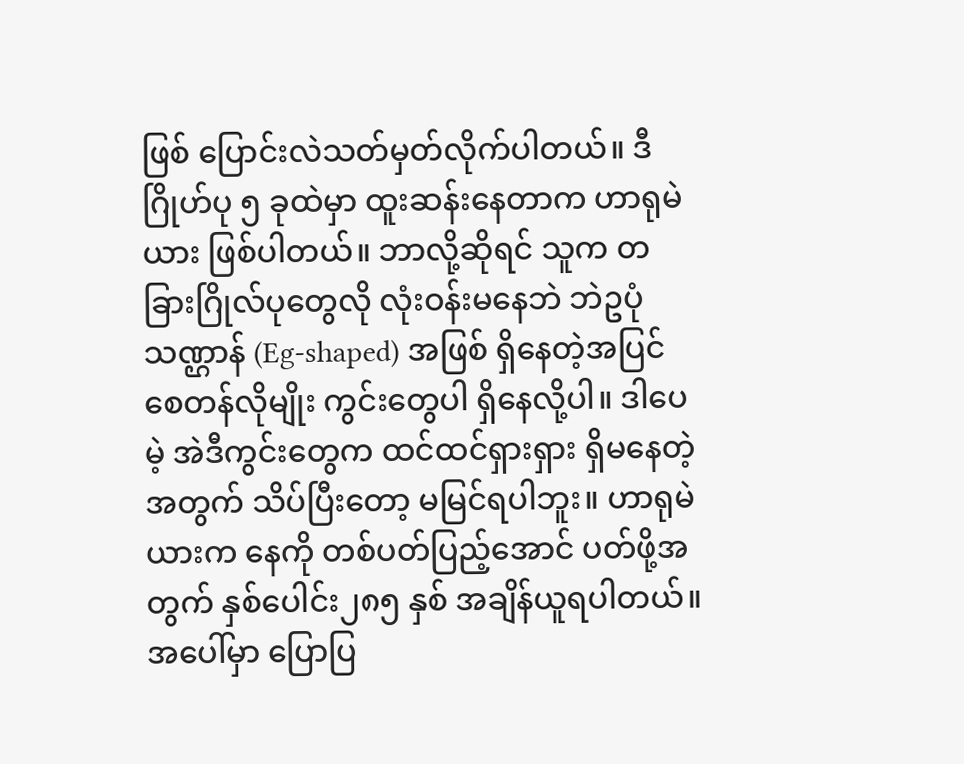ဖြစ် ပြောင်းလဲသတ်မှတ်လိုက်ပါတယ်။ ဒီဂြိုဟ်ပု ၅ ခုထဲမှာ ထူးဆန်းနေတာက ဟာရုမဲယား ဖြစ်ပါတယ်။ ဘာလို့ဆိုရင် သူက တခြားဂြိုလ်ပုတွေလို လုံးဝန်းမနေဘဲ ဘဲဥပုံသဏ္ဌာန် (Eg-shaped) အဖြစ် ရှိနေတဲ့အပြင် စေတန်လိုမျိုး ကွင်းတွေပါ ရှိနေလို့ပါ။ ဒါပေမဲ့ အဲဒီကွင်းတွေက ထင်ထင်ရှားရှား ရှိမနေတဲ့အတွက် သိပ်ပြီးတော့ မမြင်ရပါဘူး။ ဟာရုမဲယားက နေကို တစ်ပတ်ပြည့်အောင် ပတ်ဖို့အတွက် နှစ်ပေါင်း၂၈၅ နှစ် အချိန်ယူရပါတယ်။
အပေါ်မှာ ပြောပြ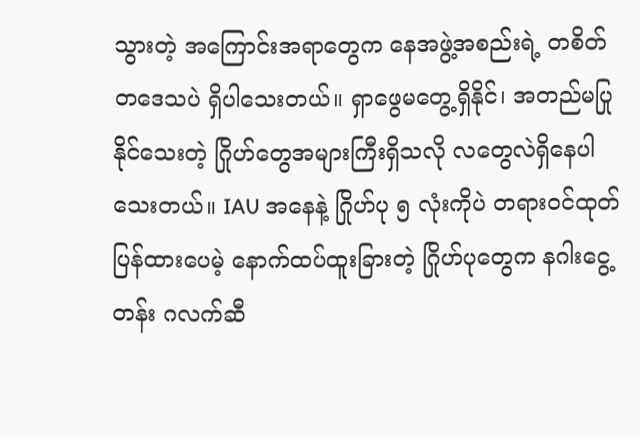သွားတဲ့ အကြောင်းအရာတွေက နေအဖွဲ့အစည်းရဲ့ တစိတ်တဒေသပဲ ရှိပါသေးတယ်။ ရှာဖွေမတွေ့ရှိနိုင်၊ အတည်မပြုနိုင်သေးတဲ့ ဂြိုဟ်တွေအများကြီးရှိသလို လတွေလဲရှိနေပါသေးတယ်။ IAU အနေနဲ့ ဂြိုဟ်ပု ၅ လုံးကိုပဲ တရားဝင်ထုတ်ပြန်ထားပေမဲ့ နောက်ထပ်ထူးခြားတဲ့ ဂြိုဟ်ပုတွေက နဂါးငွေ့တန်း ဂလက်ဆီ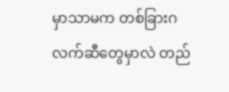မှာသာမက တစ်ခြားဂလက်ဆီတွေမှာလဲ တည်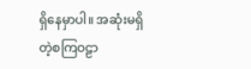ရှိနေမှာပါ။ အဆုံးမရှိတဲ့စကြဝဠာ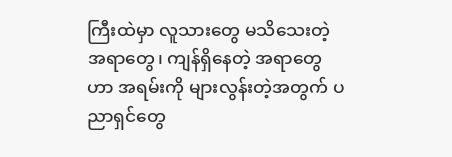ကြီးထဲမှာ လူသားတွေ မသိသေးတဲ့ အရာတွေ၊ ကျန်ရှိနေတဲ့ အရာတွေဟာ အရမ်းကို များလွန်းတဲ့အတွက် ပညာရှင်တွေ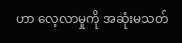ဟာ လေ့လာမှုကို အဆုံးမသတ်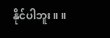နိုင်ပါဘူး။ ။